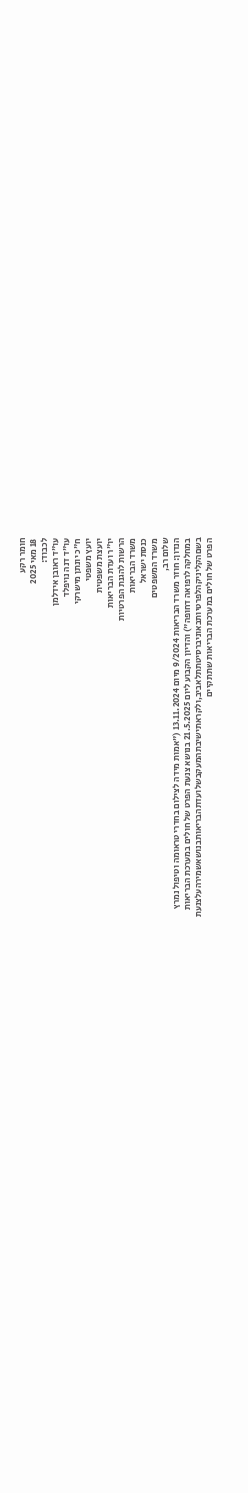חומר רקע
18 מאי 2025
לכבוד:
עו"ד ראובן אידלמן
עו"ד דנה נויפלד
ח"כ יונתן מישרקי
יועץ משפטי
יועצת משפטית
יו"ר ועדת הבריאות
הרשות להגנת הפרטיות
משרד הבריאות
כנסת ישראל
משרד המשפטים
שלום רב,
הנדון: חוזר משרד הבריאות 9/2024 מיום 13.11.2024 ("אמות מידה לצילום בחדרי טראומה וטיפול נמרץ
במחלקה לרפואה דחופה") והדיון הקבוע ליום 21.5.2025 בנושא צנעת הפרט של חולים במערכת הבריאות
בשםהקליניקהלפרטיותבאוניברסיטתתלאביב,ולקראתישיבתהמעקבשלועדתהבריאותבנושאשמירהעלצנעת
הפרט של חולים במערכת הבריאות שתתקיים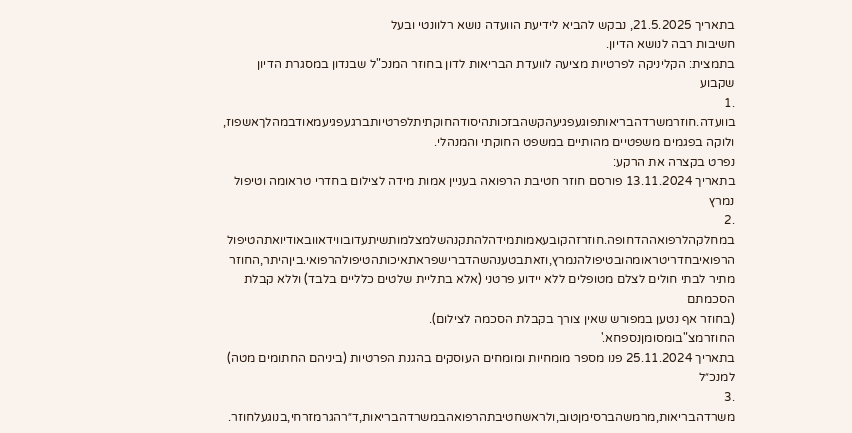בתאריך 21.5.2025, נבקש להביא לידיעת הוועדה נושא רלוונטי ובעל
חשיבות רבה לנושא הדיון.
בתמצית: הקליניקה לפרטיות מציעה לוועדת הבריאות לדון בחוזר המנכ"ל שבנדון במסגרת הדיון שקבוע
.1
בוועדה.חוזרמשרדהבריאותפוגעפגיעהקשהבזכותהיסודהחוקתיתלפרטיותברגעפגיעמאודבמהלךאשפוז,
ולוקה בפגמים משפטיים מהותיים במשפט החוקתי והמנהלי.
נפרט בקצרה את הרקע:
בתאריך 13.11.2024 פורסם חוזר חטיבת הרפואה בעניין אמות מידה לצילום בחדרי טראומה וטיפול נמרץ
.2
במחלקהלרפואההדחופה.חוזרזהקובעאמותמידהלהתקנהשלמצלמותשיתעדובווידאוובאודיואתהטיפול
הרפואיבחדריטראומהובטיפולהנמרץ,וזאתבטענהשהדברישפראתאיכותהטיפולהרפואי.ביןהיתר,החוזר
מתיר לבתי חולים לצלם מטופלים ללא יידוע פרטני (אלא בתליית שלטים כלליים בלבד) וללא קבלת הסכמתם
(בחוזר אף נטען במפורש שאין צורך בקבלת הסכמה לצילום).
החוזרמצ"בומסומןנספחא.'
בתאריך 25.11.2024 פנו מספר מומחיות ומומחים העוסקים בהגנת הפרטיות (ביניהם החתומים מטה) למנכ״ל
.3
משרדהבריאות,מרמשהברסימןטוב,ולראשחטיבתהרפואהבמשרדהבריאות,ד״רהגרמזרחי,בנוגעלחוזר.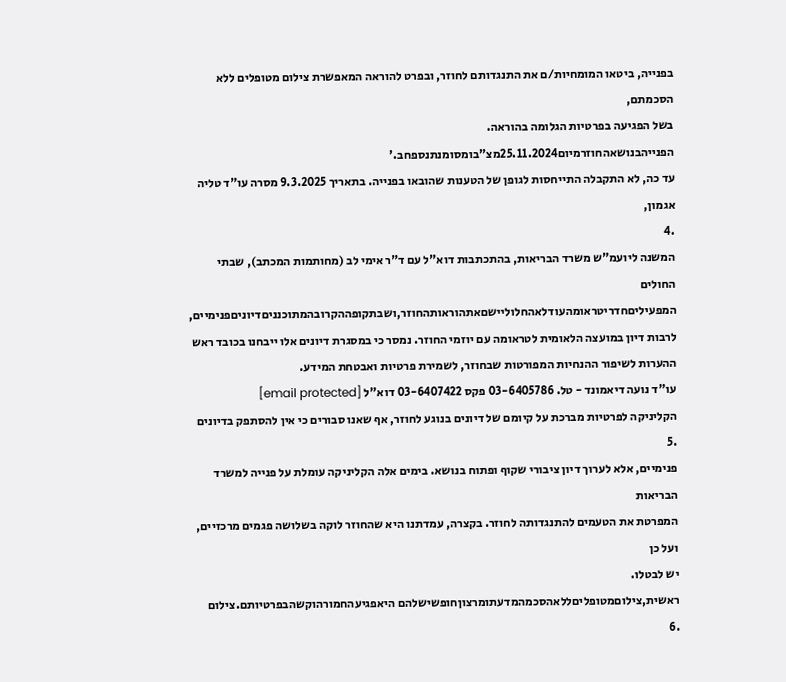בפנייה, ביטאו המומחיות/ם את התנגדותם לחוזר, ובפרט להוראה המאפשרת צילום מטופלים ללא הסכמתם,
בשל הפגיעה בפרטיות הגלומה בהוראה.
הפנייהבנושאהחוזרמיום25.11.2024מצ"בומסומנתנספחב.'
עד כה, לא התקבלה התייחסות לגופן של הטענות שהובאו בפנייה. בתאריך 9.3.2025 מסרה עו"ד טליה אגמון,
.4
המשנה ליועמ"ש משרד הבריאות, בהתכתבות דוא"ל עם ד"ר אימי לב (מחותמות המכתב), שבתי החולים
המפעיליםחדריטראומהעודלאהחלוליישםאתהוראותהחוזר,ושבתקופההקרובהמתוכנניםדיוניםפנימיים,
לרבות דיון במועצה הלאומית לטראומה עם יוזמי החוזר. נמסר כי במסגרת דיונים אלו ייבחנו בכובד ראש
ההערות לשיפור ההנחיות המפורטות שבחוזר, לשמירת פרטיות ואבטחת המידע.
עו"ד נועה דיאמונד - טל. 03-6405786 פקס 03-6407422 דוא"ל [email protected]
הקליניקה לפרטיות מברכת על קיומם של דיונים בנוגע לחוזר, אף שאנו סבורים כי אין להסתפק בדיונים
.5
פנימיים, אלא לערוך דיון ציבורי שקוף ופתוח בנושא. בימים אלה הקליניקה עומלת על פנייה למשרד הבריאות
המפרטת את הטעמים להתנגדותה לחוזר. בקצרה, עמדתנו היא שהחוזר לוקה בשלושה פגמים מרכזיים, ועל כן
יש לבטלו.
ראשית,צילוםמטופליםללאהסכמהמדעתומרצוןחופשישלהם היאפגיעהחמורהוקשהבפרטיותם.צילום
.6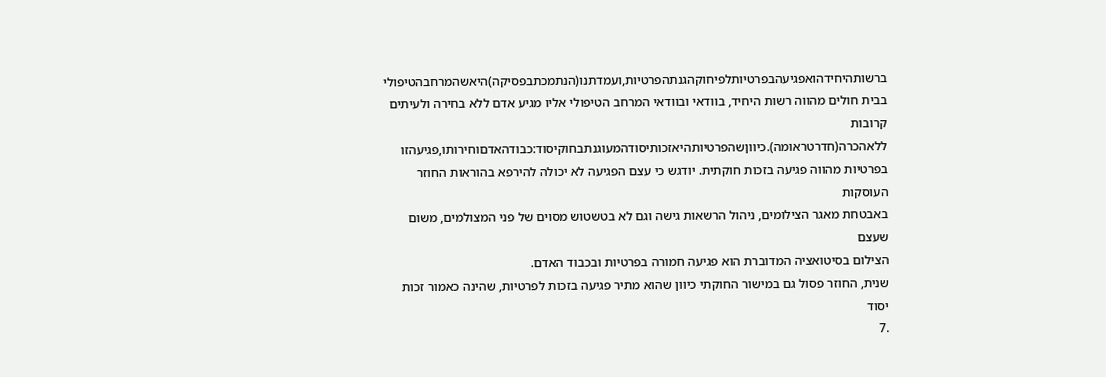ברשותהיחידהואפגיעהבפרטיותלפיחוקהגנתהפרטיות,ועמדתנו(הנתמכתבפסיקה)היאשהמרחבהטיפולי
בבית חולים מהווה רשות היחיד, בוודאי ובוודאי המרחב הטיפולי אליו מגיע אדם ללא בחירה ולעיתים קרובות
ללאהכרה(חדרטראומה).כיווןשהפרטיותהיאזכותיסודהמעוגנתבחוקיסוד:כבודהאדםוחירותו,פגיעהזו
בפרטיות מהווה פגיעה בזכות חוקתית. יודגש כי עצם הפגיעה לא יכולה להירפא בהוראות החוזר העוסקות
באבטחת מאגר הצילומים, ניהול הרשאות גישה וגם לא בטשטוש מסוים של פני המצולמים, משום שעצם
הצילום בסיטואציה המדוברת הוא פגיעה חמורה בפרטיות ובכבוד האדם.
שנית, החוזר פסול גם במישור החוקתי כיוון שהוא מתיר פגיעה בזכות לפרטיות, שהינה כאמור זכות יסוד
.7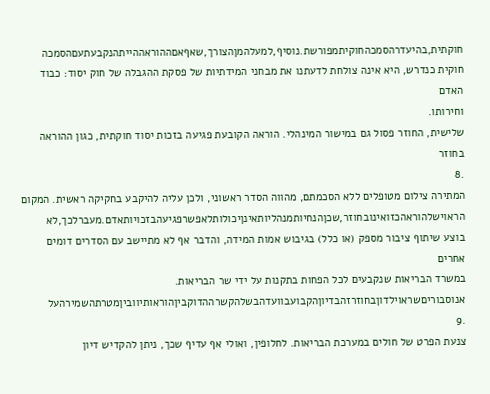חוקתית,בהיעדרהסמכהחוקיתמפורשת.נוסיף,למעלהמןהצורך,שאףאםההוראההייתהנקבעתעםהסמכה
חוקית כנדרש, היא אינה צולחת לדעתנו את מבחני המידתיות של פסקת ההגבלה של חוק יסוד: כבוד האדם
וחירותו.
שלישית, החוזר פסול גם במישור המינהלי. הוראה הקובעת פגיעה בזכות יסוד חוקתית, כגון ההוראה בחוזר
.8
המתירה צילום מטופלים ללא הסכמתם, מהווה הסדר ראשוני, ולכן עליה להיקבע בחקיקה ראשית. המקום
הראוישלהוראהכזואינובחוזר,שכןהנחיותמנהליותאינןיכולותלאפשרפגיעהבזכויותאדם.מעברלכך,לא
בוצע שיתוף ציבור מספק (או כלל) בגיבוש אמות המידה, והדבר אף לא מתיישב עם הסדרים דומים אחרים
במשרד הבריאות שנקבעים לכל הפחות בתקנות על ידי שר הבריאות.
אנוסבוריםשראוילדוןבחוזרזהבדיוןהקבועבוועדהבשלהקשרההדוקביןהוראותיווביןמטרתהשמירהעל
.9
צנעת הפרט של חולים במערכת הבריאות. לחלופין, ואולי אף עדיף שכך, ניתן להקדיש דיון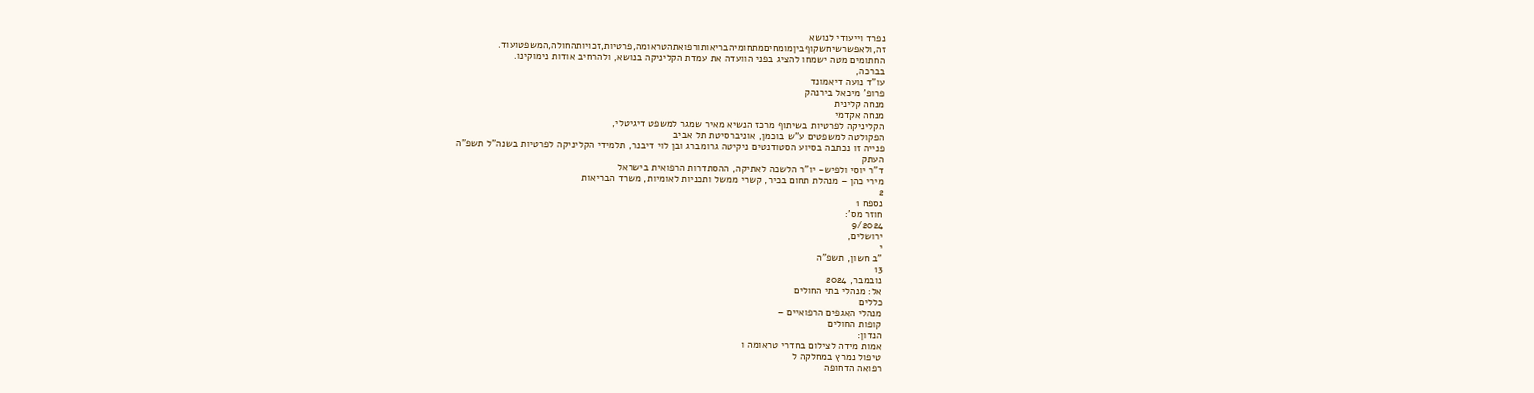נפרד וייעודי לנושא
זה,ולאפשרשיחשקוףביןמומחיםמתחומיהבריאותורפואתהטראומה,פרטיות,זכויותהחולה,המשפטועוד.
החתומים מטה ישמחו להציג בפני הוועדה את עמדת הקליניקה בנושא, ולהרחיב אודות נימוקינו.
בברכה,
עו"ד נועה דיאמונד
פרופ' מיכאל בירנהק
מנחה קלינית
מנחה אקדמי
הקליניקה לפרטיות בשיתוף מרכז הנשיא מאיר שמגר למשפט דיגיטלי,
הפקולטה למשפטים ע"ש בוכמן, אוניברסיטת תל אביב
פנייה זו נכתבה בסיוע הסטודנטים ניקיטה גרומברג ובן לוי דיבנר, תלמידי הקליניקה לפרטיות בשנה"ל תשפ"ה
העתק
ד"ר יוסי ולפיש- יו"ר הלשכה לאתיקה, ההסתדרות הרפואית בישראל
מירי כהן – מנהלת תחום בכיר, קשרי ממשל ותכניות לאומיות, משרד הבריאות
2
נספח 1
חוזר מס':
9/2024
ירושלים,
י
"ב חשון, תשפ"ה
13
נובמבר, 2024
אל: מנהלי בתי החולים
כללים
מנהלי האגפים הרפואיים –
קופות החולים
הנדון:
אמות מידה לצילום בחדרי טראומה ו
טיפול נמרץ במחלקה ל
רפואה הדחופה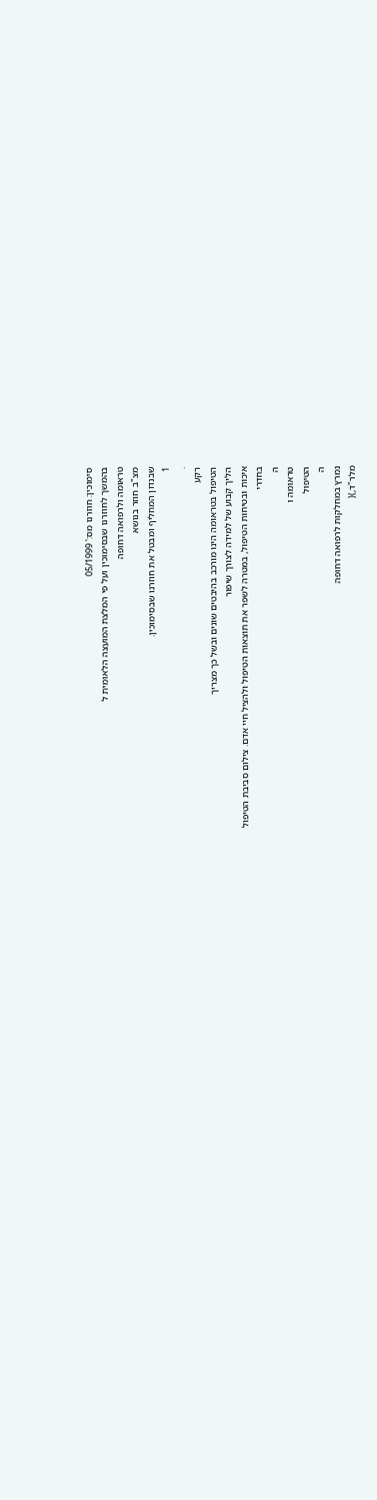סימוכין: חוזרנו מס:' 05/1999
בהמשך לחוזרנו שבסימוכין ועל פי המלצת המועצה הלאומית ל
טראומה ולרפואה דחופה
מצ"ב חוזר בנושא
שבנדון המחליף ומבטל את חוזרנו שבסימוכין.
1
.
רקע
הטיפול בטראומה הינו מורכב בהיבטים שונים ובשל כך מצריך
הליך קבוע של למידה לצורך שיפור
איכות ובטיחות הטיפול, במטרה לשפר את תוצאות הטיפול ולהציל חיי אדם. צילום סביבת הטיפול
בחדרי
ה
טראומה ו
הטיפול
ה
נמרץ במחלקות לרפואה דחופה
מלר"ד,)(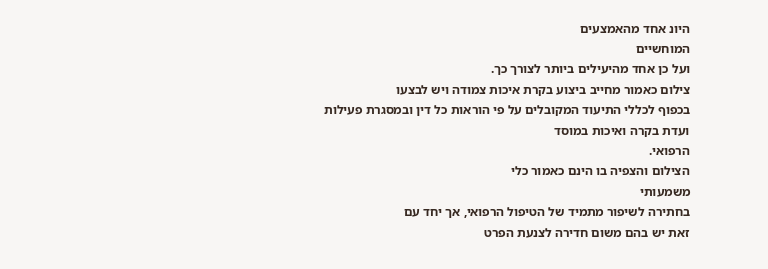היונ אחד מהאמצעים
המוחשיים
ועל כן אחד מהיעילים ביותר לצורך כך.
צילום כאמור מחייב ביצוע בקרת איכות צמודה ויש לבצעו
בכפוף לכללי התיעוד המקובלים על פי הוראות כל דין ובמסגרת פעילות ועדת בקרה ואיכות במוסד
הרפואי.
הצילום והצפיה בו הינם כאמור כלי
משמעותי
בחתירה לשיפור מתמיד של הטיפול הרפואי, אך יחד עם
זאת יש בהם משום חדירה לצנעת הפרט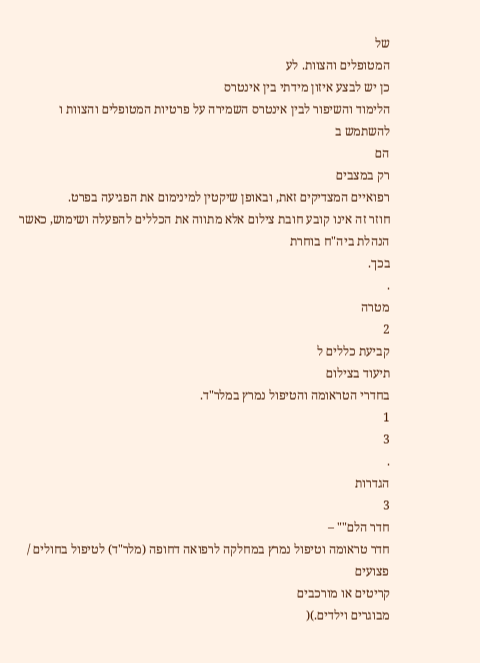של
המטופלים והצוות. לע
כן יש לבצע איזון מידתי בין אינטרס
הלימוד והשיפור לבין אינטרס השמירה על פרטיות המטופלים והצוות ו
להשתמש ב
הם
רק במצבים
רפואיים המצדיקים זאת, ובאופן שיקטין למינימום את הפגיעה בפרט.
חוזר זה אינו קובע חובת צילום אלא מתווה את הכללים להפעלה ושימוש, כאשר הנהלת ביה"ח בוחרת
בכך.
.
מטרה
2
קביעת כללים ל
תיעוד בצילום
בחדרי הטראומה והטיפול נמרץ במלר"ד.
1
3
.
הגדרות
3
חדר הלם"" –
חדר טראומה וטיפול נמרץ במחלקה לרפואה דחופה (מלר"ד) לטיפול בחולים / פצועים
קריטים או מורכבים
מבוגרים וילדים.)(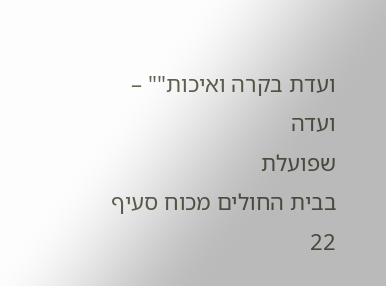ועדת בקרה ואיכות"" –
ועדה
שפועלת
בבית החולים מכוח סעיף 22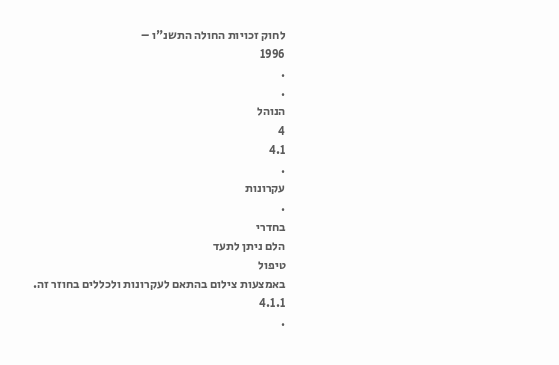לחוק זכויות החולה התשנ"ו –
1996
.
.
הנוהל
4
4.1
.
עקרונות
.
בחדרי
הלם ניתן לתעד
טיפול
באמצעות צילום בהתאם לעקרונות ולכללים בחוזר זה.
4.1.1
.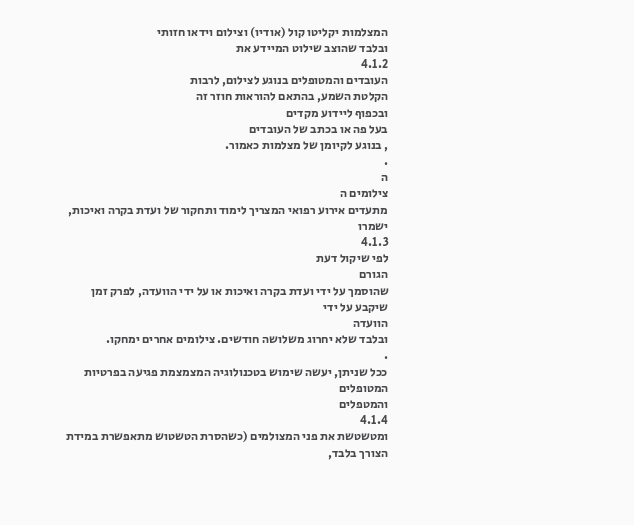המצלמות יקליטו קול (אודיו) וצילום וידאו חזותי
ובלבד שהוצב שילוט המיידע את
4.1.2
העובדים והמטופלים בנוגע לצילום, לרבות
הקלטת השמע, בהתאם להוראות חוזר זה
ובכפוף ליידוע מקדים
בעל פה או בכתב של העובדים
, בנוגע לקיומן של מצלמות כאמור.
.
ה
צילומים ה
מתעדים אירוע רפואי המצריך לימוד ותחקור של ועדת בקרה ואיכות, ישמרו
4.1.3
לפי שיקול דעת
הגורם
שהוסמך על ידי ועדת בקרה ואיכות או על ידי הוועדה, לפרק זמן
שיקבע על ידי
הוועדה
ובלבד שלא יחרוג משלושה חודשים. צילומים אחרים ימחקו.
.
ככל שניתן, יעשה שימוש בטכנולוגיה המצמצמת פגיעה בפרטיות המטופלים
והמטפלים
4.1.4
ומטשטשת את פני המצולמים (כשהסרת הטשטוש מתאפשרת במידת הצורך בלבד,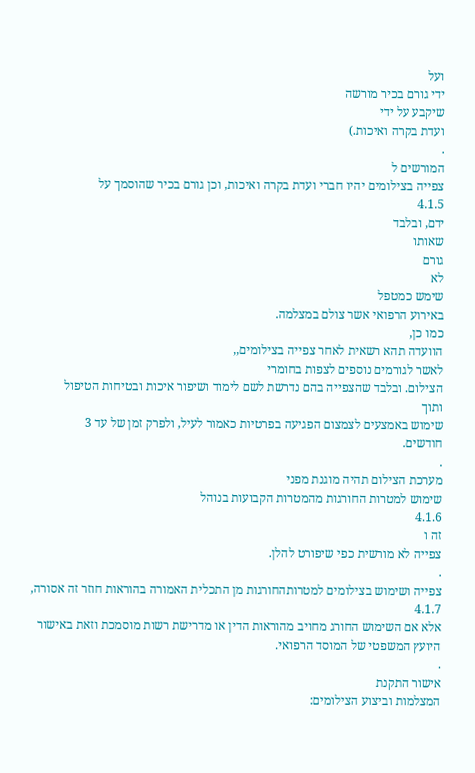ועל
ידי גורם בכיר מורשה
שיקבע על ידי
ועדת בקרה ואיכות.)
.
המורשים ל
צפייה בצילומים יהיו חברי ועדת בקרה ואיכות, וכן גורם בכיר שהוסמך על
4.1.5
ידם, ובלבד
שאותו
גורם
לא
שימש כמטפל
באירוע הרפואי אשר צולם במצלמה.
כמו כן,
הוועדה תהא רשאית לאחר צפייה בצילומים,,
לאשר לגורמים נוספים לצפות בחומרי
הצילום. ובלבד שהצפייה בהם נדרשת לשם לימוד ושיפור איכות ובטיחות הטיפול
ותוך
שימוש באמצעים לצמצום הפגיעה בפרטיות כאמור לעיל, ולפרק זמן של עד 3
חודשים.
.
מערכת הצילום תהיה מוגנת מפני
שימוש למטרות החורגות מהמטרות הקבועות בנוהל
4.1.6
זה ו
צפייה לא מורשית כפי שיפורט להלן.
.
צפייה ושימוש בצילומים למטרותהחורגות מן התכלית האמורה בהוראות חוזר זה אסורה,
4.1.7
אלא אם השימוש החורג מחויב מהוראות הדין או מדרישת רשות מוסמכת וזאת באישור
היועץ המשפטי של המוסד הרפואי.
.
אישור התקנת
המצלמות וביצוע הצילומים: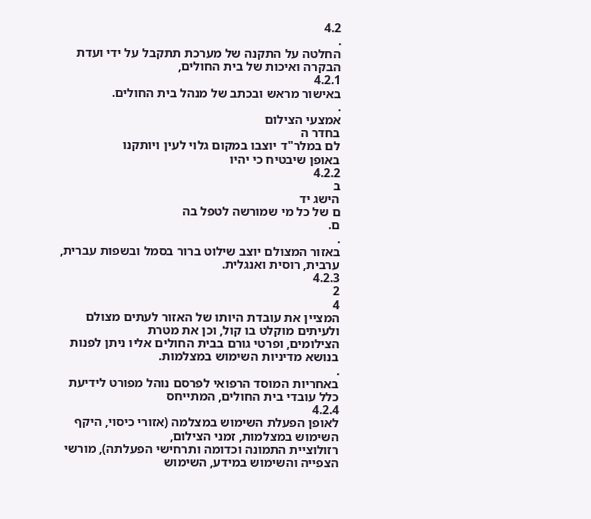4.2
.
החלטה על התקנה של מערכת תתקבל על ידי ועדת הבקרה ואיכות של בית החולים,
4.2.1
באישור מראש ובכתב של מנהל בית החולים.
.
אמצעי הצילום
בחדר ה
לם במלר"ד יוצבו במקום גלוי לעין ויותקנו
באופן שיבטיח כי יהיו
4.2.2
ב
הישג יד
ם של כל מי שמורשה לטפל בה
ם.
.
באזור המצולם יוצב שילוט ברור בסמל ובשפות עברית, ערבית, רוסית ואנגלית.
4.2.3
2
4
המציין את עובדת היותו של האזור לעתים מצולם ולעיתים מוקלט בו קול, וכן את מטרת
הצילומים, ופרטי גורם בבית החולים אליו ניתן לפנות בנושא מדיניות השימוש במצלמות.
.
באחריות המוסד הרפואי לפרסם נוהל מפורט לידיעת כלל עובדי בית החולים, המתייחס
4.2.4
לאופן הפעלת השימוש במצלמה (אזורי כיסוי, היקף השימוש במצלמות, זמני הצילום,
רזולוציית התמונה וכדומה ותרחישי הפעלתה), מורשי הצפייה והשימוש במידע, השימוש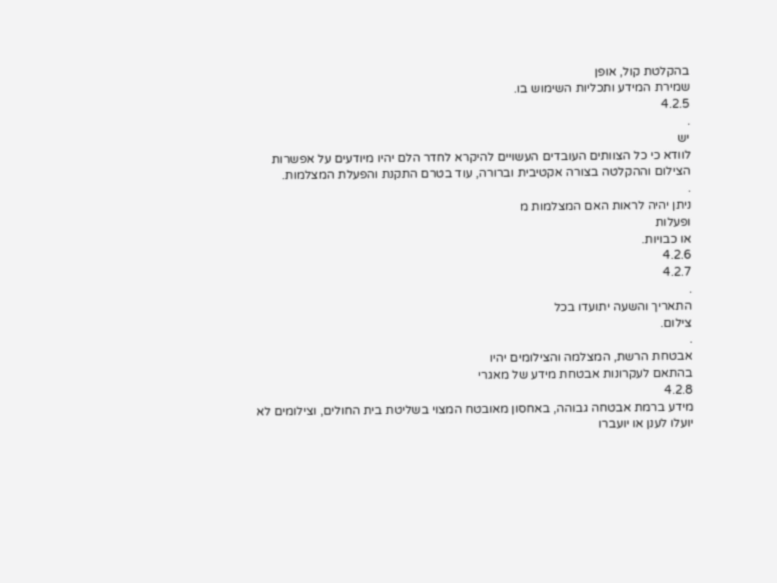בהקלטת קול, אופן
שמירת המידע ותכליות השימוש בו.
4.2.5
.
יש
לוודא כי כל הצוותים העובדים העשויים להיקרא לחדר הלם יהיו מיודעים על אפשרות
הצילום וההקלטה בצורה אקטיבית וברורה, עוד בטרם התקנת והפעלת המצלמות.
.
ניתן יהיה לראות האם המצלמות מ
ופעלות
או כבויות.
4.2.6
4.2.7
.
התאריך והשעה יתועדו בכל
צילום.
.
אבטחת הרשת, המצלמה והצילומים יהיו
בהתאם לעקרונות אבטחת מידע של מאגרי
4.2.8
מידע ברמת אבטחה גבוהה, באחסון מאובטח המצוי בשליטת בית החולים, וצילומים לא
יועלו לענן או יועברו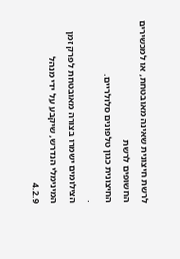לרשת חיצונית שאינה מאובטחת, או למכשירים החשופים לרשת
החיצונית כגון טלפונים סלולריים.
.
הצילומים ישמרו בצורה מאובטחת לפרק זמן המינימלי הנדרש, שיקבע על ידי מנהל
4.2.9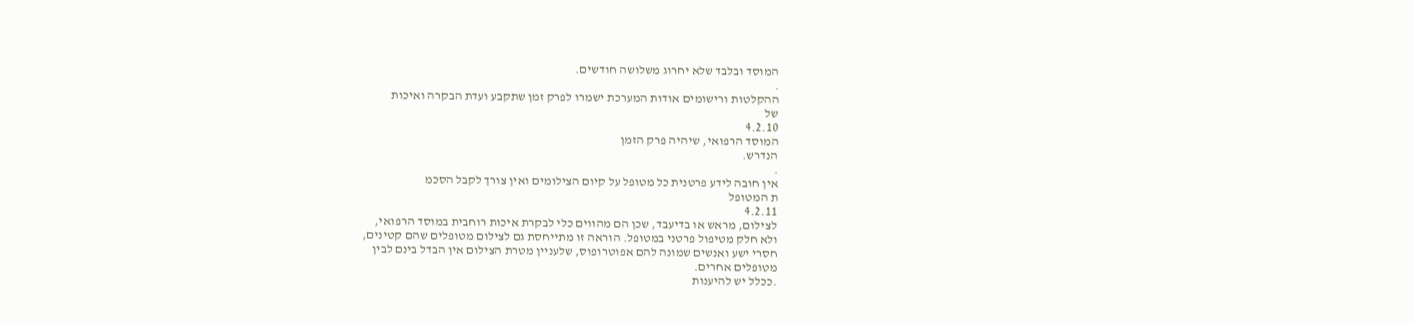המוסד ובלבד שלא יחרוג משלושה חודשים.
.
ההקלטות ורישומים אודות המערכת ישמרו לפרק זמן שתקבע ועדת הבקרה ואיכות
של
4.2.10
המוסד הרפואי, שיהיה פרק הזמן
הנדרש.
.
אין חובה לידע פרטנית כל מטופל על קיום הצילומים ואין צורך לקבל הסכמ
ת המטופל
4.2.11
לצילום, מראש או בדיעבד, שכן הם מהווים כלי לבקרת איכות רוחבית במוסד הרפואי,
ולא חלק מטיפול פרטני במטופל. הוראה זו מתייחסת גם לצילום מטופלים שהם קטינים,
חסרי ישע ואנשים שמונה להם אפוטרופוס, שלעניין מטרת הצילום אין הבדל בינם לבין
מטופלים אחרים.
.ככלל יש להיענות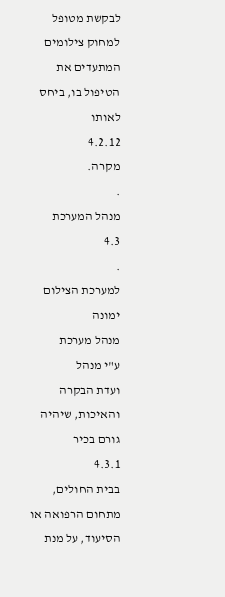לבקשת מטופל למחוק צילומים המתעדים את הטיפול בו, ביחס לאותו
4.2.12
מקרה.
.
מנהל המערכת
4.3
.
למערכת הצילום ימונה
מנהל מערכת
ע"י מנהל
ועדת הבקרה והאיכות, שיהיה גורם בכיר
4.3.1
בבית החולים, מתחום הרפואה או הסיעוד, על מנת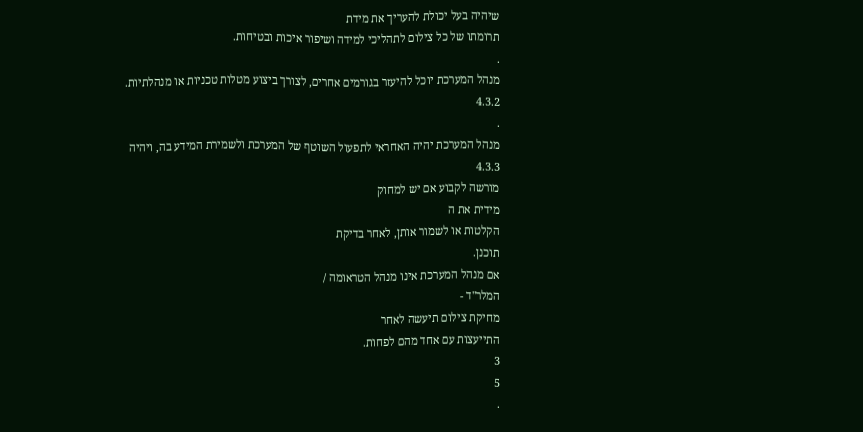שיהיה בעל יכולת להעריך את מידת
תרומתו של כל צילום לתהליכי למידה ושיפור איכות ובטיחות.
.
מנהל המערכת יוכל להיעזר בגורמים אחרים, לצורך ביצוע מטלות טכניות או מנהלתיות.
4.3.2
.
מנהל המערכת יהיה האחראי לתפעול השוטף של המערכת ולשמירת המידע בה, ויהיה
4.3.3
מורשה לקבוע אם יש למחוק
מידית את ה
הקלטות או לשמור אותן, לאחר בדיקת
תוכנן.
אם מנהל המערכת אינו מנהל הטראומה /
המלר"ד -
מחיקת צילום תיעשה לאחר
התייעצות עם אחד מהם לפחות.
3
5
.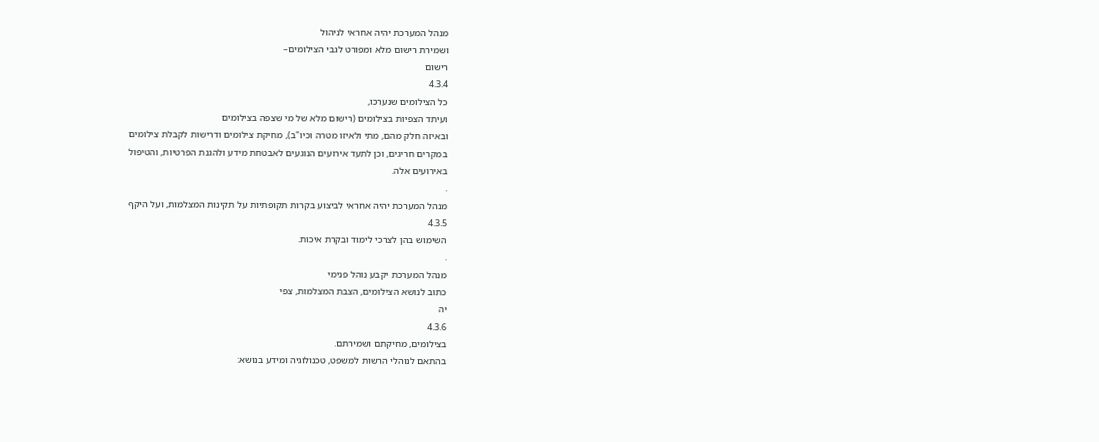מנהל המערכת יהיה אחראי לניהול
ושמירת רישום מלא ומפורט לגבי הצילומים–
רישום
4.3.4
כל הצילומים שנערכו,
ועיתד הצפיות בצילומים (רישום מלא של מי שצפה בצילומים
ובאיזה חלק מהם, מתי ולאיזו מטרה וכיו"ב), מחיקת צילומים ודרישות לקבלת צילומים
במקרים חריגים, וכן לתעד אירועים הנוגעים לאבטחת מידע ולהגנת הפרטיות, והטיפול
באירועים אלה.
.
מנהל המערכת יהיה אחראי לביצוע בקרות תקופתיות על תקינות המצלמות, ועל היקף
4.3.5
השימוש בהן לצרכי לימוד ובקרת איכות.
.
מנהל המערכת יקבע נוהל פנימי
כתוב לנושא הצילומים, הצבת המצלמות, צפי
יה
4.3.6
בצילומים, מחיקתם ושמירתם.
בהתאם לנוהלי הרשות למשפט, טכנולוגיה ומידע בנושא: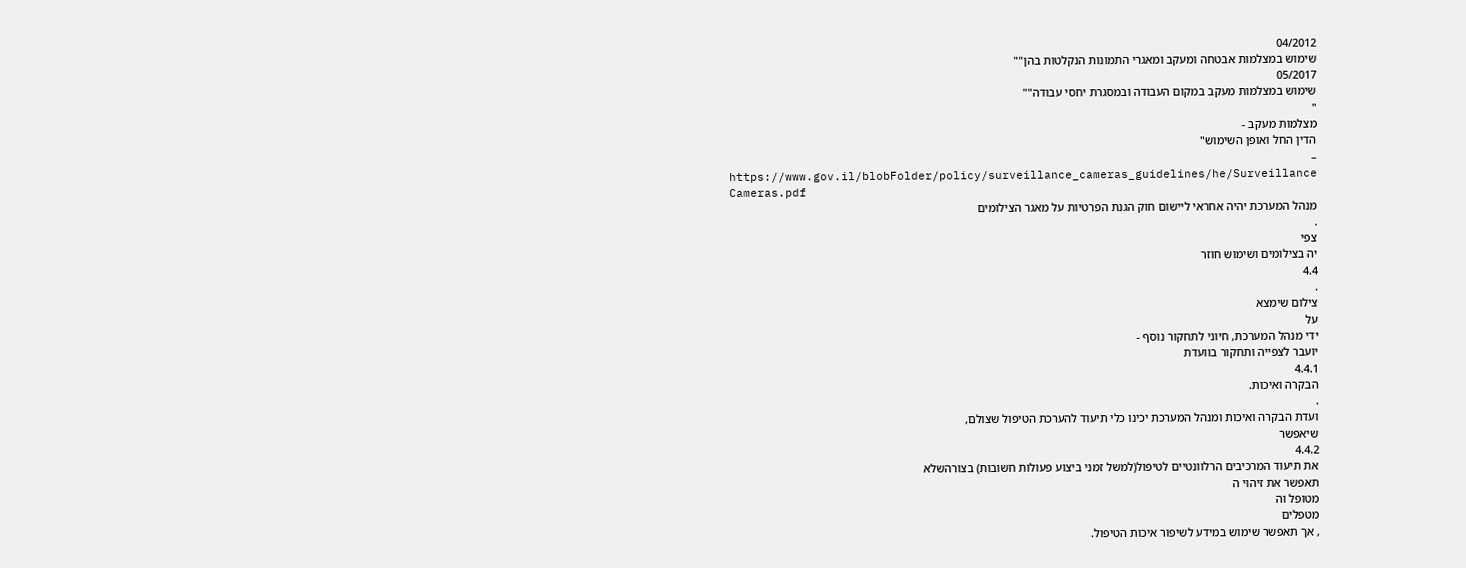04/2012
שימוש במצלמות אבטחה ומעקב ומאגרי התמונות הנקלטות בהן""
05/2017
שימוש במצלמות מעקב במקום העבודה ובמסגרת יחסי עבודה""
"
מצלמות מעקב -
הדין החל ואופן השימוש"
–
https://www.gov.il/blobFolder/policy/surveillance_cameras_guidelines/he/Surveillance
Cameras.pdf
מנהל המערכת יהיה אחראי ליישום חוק הגנת הפרטיות על מאגר הצילומים
.
צפי
יה בצילומים ושימוש חוזר
4.4
.
צילום שימצא
על
ידי מנהל המערכת, חיוני לתחקור נוסף -
יועבר לצפייה ותחקור בוועדת
4.4.1
הבקרה ואיכות.
.
ועדת הבקרה ואיכות ומנהל המערכת יכינו כלי תיעוד להערכת הטיפול שצולם,
שיאפשר
4.4.2
את תיעוד המרכיבים הרלוונטיים לטיפול(למשל זמני ביצוע פעולות חשובות) בצורהשלא
תאפשר את זיהוי ה
מטופל וה
מטפלים
, אך תאפשר שימוש במידע לשיפור איכות הטיפול.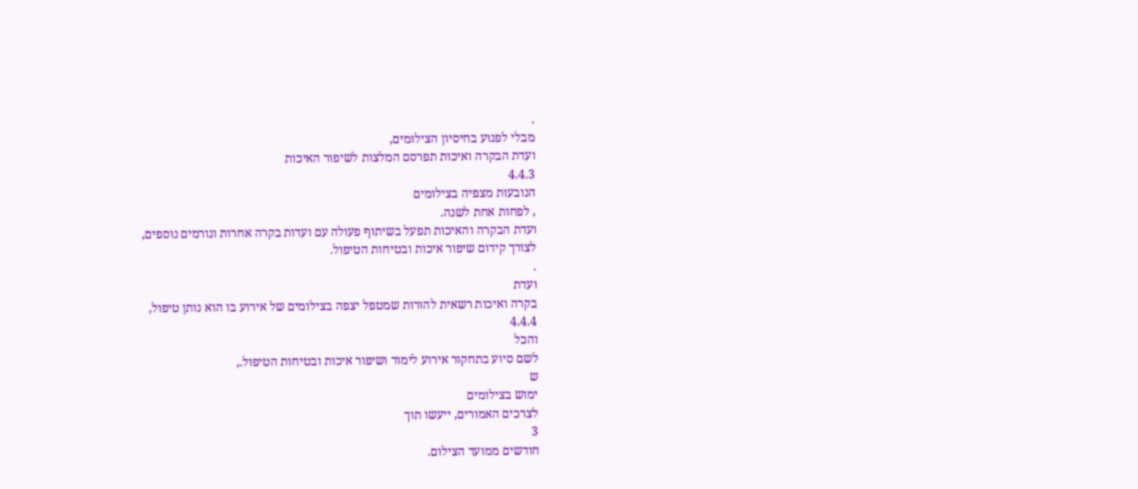.
מבלי לפגוע בחיסיון הצילומים,
ועדת הבקרה ואיכות תפרסם המלצות לשיפור האיכות
4.4.3
הנובעות מצפיה בצילומים
, לפחות אחת לשנה.
ועדת הבקרה והאיכות תפעל בשיתוף פעולה עם ועדות בקרה אחרות וגורמים נוספים,
לצורך קידום שיפור איכות ובטיחות הטיפול.
.
ועדת
בקרה ואיכות רשאית להורות שמטפל יצפה בצילומים של אירוע בו הוא נותן טיפול,
4.4.4
והכל
לשם סיוע בתחקור אירוע לימוד ושיפור איכות ובטיחות הטיפול.,
ש
ימוש בצילומים
לצרכים האמורים, ייעשו תוך
3
חודשים ממועד הצילום.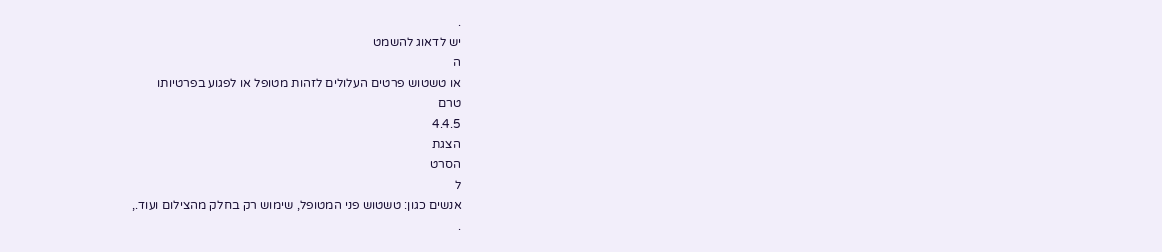.
יש לדאוג להשמט
ה
או טשטוש פרטים העלולים לזהות מטופל או לפגוע בפרטיותו
טרם
4.4.5
הצגת
הסרט
ל
אנשים כגון: טשטוש פני המטופל, שימוש רק בחלק מהצילום ועוד.,
.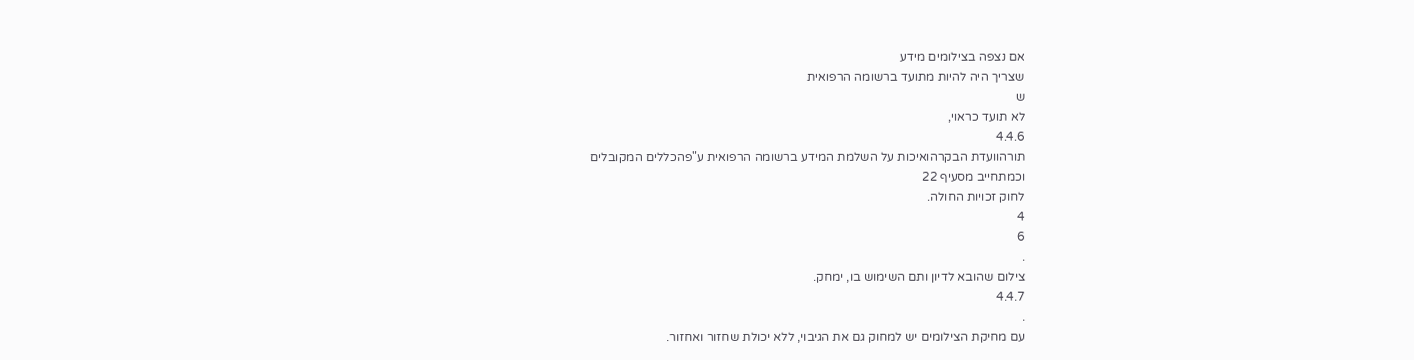אם נצפה בצילומים מידע
שצריך היה להיות מתועד ברשומה הרפואית
ש
לא תועד כראוי,
4.4.6
תורהוועדת הבקרהואיכות על השלמת המידע ברשומה הרפואית ע"פהכללים המקובלים
וכמתחייב מסעיף 22
לחוק זכויות החולה.
4
6
.
צילום שהובא לדיון ותם השימוש בו, ימחק.
4.4.7
.
עם מחיקת הצילומים יש למחוק גם את הגיבוי, ללא יכולת שחזור ואחזור.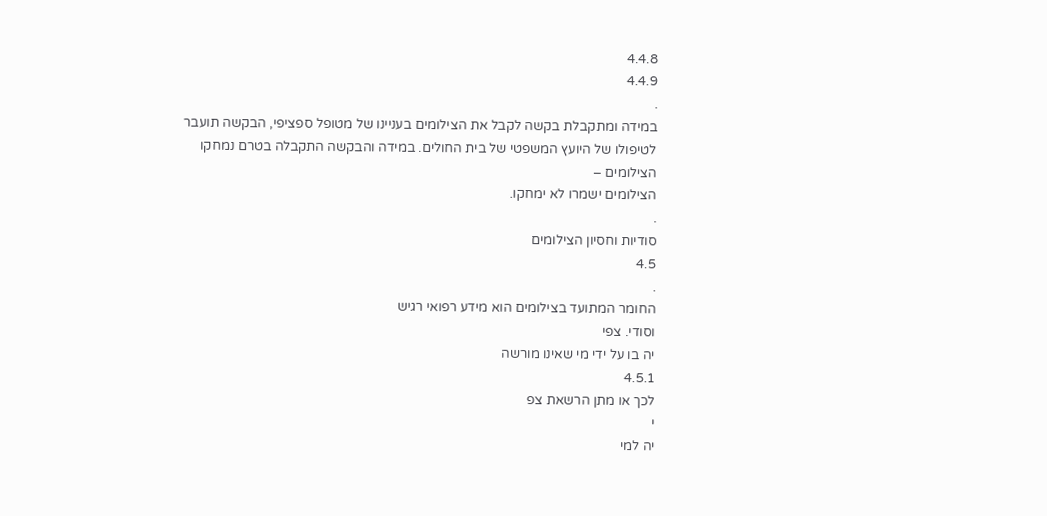4.4.8
4.4.9
.
במידה ומתקבלת בקשה לקבל את הצילומים בעניינו של מטופל ספציפי, הבקשה תועבר
לטיפולו של היועץ המשפטי של בית החולים. במידה והבקשה התקבלה בטרם נמחקו
הצילומים –
הצילומים ישמרו לא ימחקו.
.
סודיות וחסיון הצילומים
4.5
.
החומר המתועד בצילומים הוא מידע רפואי רגיש
וסודי. צפי
יה בו על ידי מי שאינו מורשה
4.5.1
לכך או מתן הרשאת צפ
י
יה למי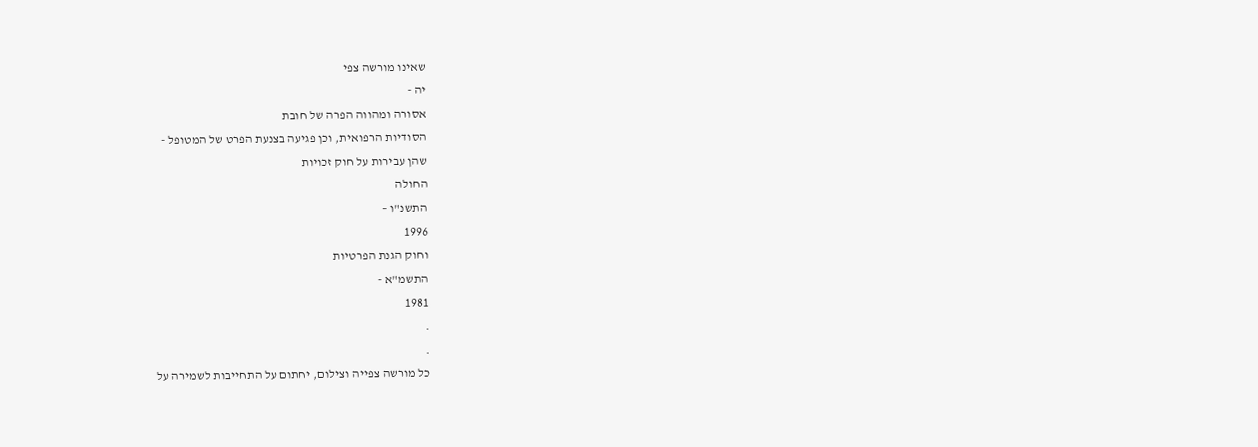שאינו מורשה צפי
יה -
אסורה ומהווה הפרה של חובת
הסודיות הרפואית, וכן פגיעה בצנעת הפרט של המטופל -
שהן עבירות על חוק זכויות
החולה
התשנ"ו –
1996
וחוק הגנת הפרטיות
התשמ"א -
1981
.
.
כל מורשה צפייה וצילום, יחתום על התחייבות לשמירה על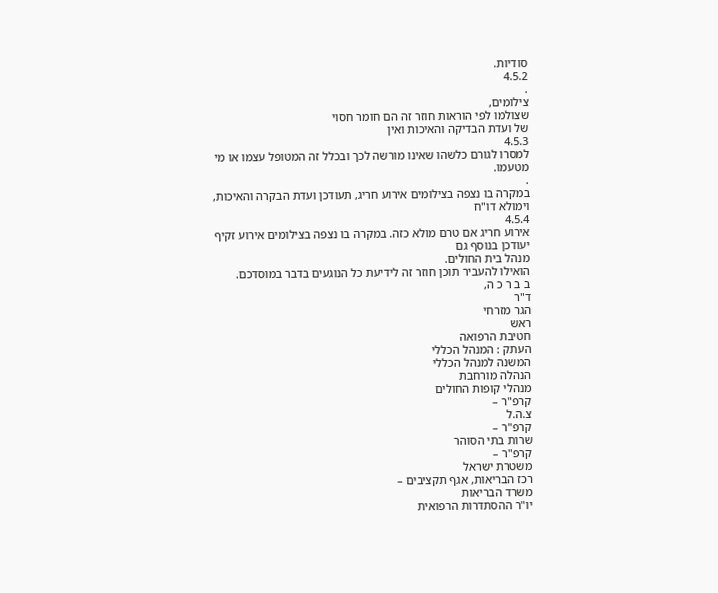סודיות.
4.5.2
.
צילומים,
שצולמו לפי הוראות חוזר זה הם חומר חסוי
של ועדת הבדיקה והאיכות ואין
4.5.3
למסרו לגורם כלשהו שאינו מורשה לכך ובכלל זה המטופל עצמו או מי מטעמו.
.
במקרה בו נצפה בצילומים אירוע חריג, תעודכן ועדת הבקרה והאיכות, וימולא דו"ח
4.5.4
אירוע חריג אם טרם מולא כזה. במקרה בו נצפה בצילומים אירוע זקיף יעודכן בנוסף גם
מנהל בית החולים.
הואילו להעביר תוכן חוזר זה לידיעת כל הנוגעים בדבר במוסדכם.
ב ב ר כ ה,
ד"ר
הגר מזרחי
ראש
חטיבת הרפואה
העתק : המנהל הכללי
המשנה למנהל הכללי
הנהלה מורחבת
מנהלי קופות החולים
קרפ"ר –
צ.ה.ל
קרפ"ר –
שרות בתי הסוהר
קרפ"ר –
משטרת ישראל
רכז הבריאות, אגף תקציבים –
משרד הבריאות
יו"ר ההסתדרות הרפואית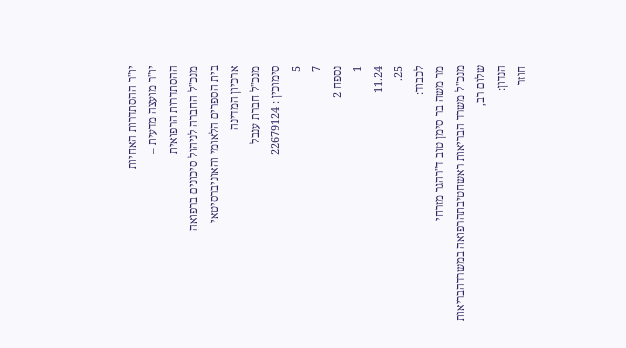יו"ר ההסתדרות האחיות
יו"ר מועצה מדעית –
ההסתדרות הרפואית
מנכ"ל החברה לניהול סיכונים ברפואה
בית הספרים הלאומי והאוניברסיטאי
ארכיון המדינה
מנכ"ל חברת ענבל
סימוכין : 22679124
5
7
נספח 2
1
11.24
25.
לכבוד:
מר משה בר סימן טוב ד"רהגר מזרחי
מנכ"ל משרד הבריאות ראשחטיבתהרפואה במשרדהבריאות
שלום רב,
הנדון:
חוזר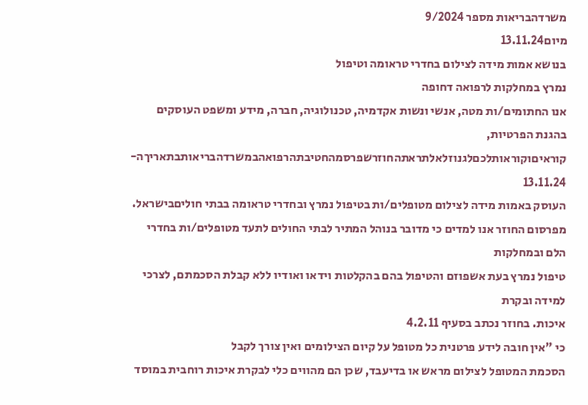משרדהבריאות מספר 9/2024
מיום13.11.24
בנושא אמות מידה לצילום בחדרי טראומה וטיפול
נמרץ במחלקות לרפואה דחופה
אנו החתומים/ות מטה, אנשי ונשות אקדמיה, טכנולוגיה, חברה, מידע ומשפט העוסקים בהגנת הפרטיות,
קוראיםוקוראותלכםלגנוזלאלתראתהחוזרשפרסמהחטיבתהרפואהבמשרדהבריאותבתאריךה-
13.11.24
העוסק באמות מידה לצילום מטופלים/ות בטיפול נמרץ ובחדרי טראומה בבתי חוליםבישראל.
מפרסום החוזר אנו למדים כי מדובר בנוהל המתיר לבתי החולים לתעד מטופלים/ות בחדרי הלם ובמחלקות
טיפול נמרץ בעת אשפוזם והטיפול בהם בהקלטות וידאו ואודיו ללא קבלת הסכמתם, לצרכי למידה ובקרת
איכות. בחוזר נכתב בסעיף 4.2.11
כי "אין חובה לידע פרטנית כל מטופל על קיום הצילומים ואין צורך לקבל
הסכמת המטופל לצילום מראש או בדיעבד, שכן הם מהווים כלי לבקרת איכות רוחבית במוסד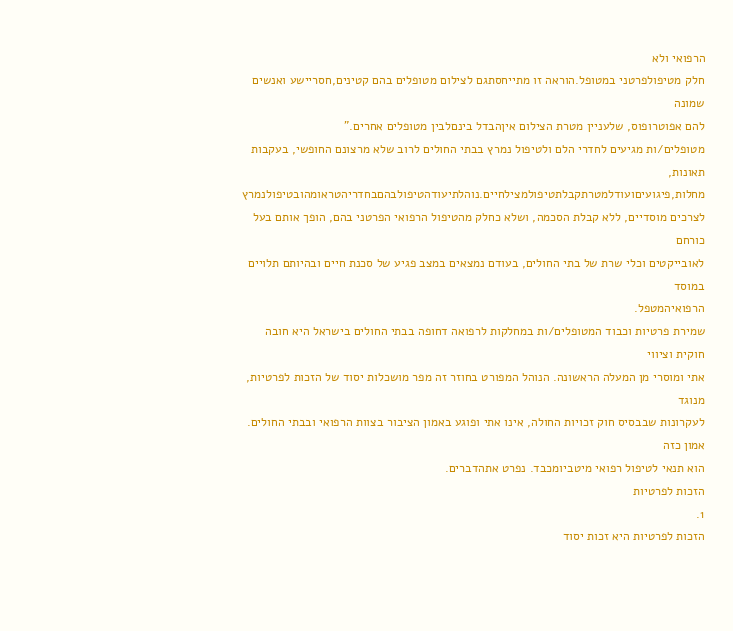הרפואי ולא
חלק מטיפולפרטני במטופל.הוראה זו מתייחסתגם לצילום מטופלים בהם קטינים,חסריישע ואנשים שמונה
להם אפוטרופוס, שלעניין מטרת הצילום איןהבדל בינםלבין מטופלים אחרים."
מטופלים/ות מגיעים לחדרי הלם ולטיפול נמרץ בבתי החולים לרוב שלא מרצונם החופשי, בעקבות תאונות,
מחלות,פיגועיםועודלמטרתקבלתטיפולמצילחיים.נוהלתיעודהטיפולבהםבחדריהטראומהובטיפולנמרץ
לצרכים מוסדיים, ללא קבלת הסכמה, ושלא כחלק מהטיפול הרפואי הפרטני בהם, הופך אותם בעל כורחם
לאובייקטים וכלי שרת של בתי החולים, בעודם נמצאים במצב פגיע של סכנת חיים ובהיותם תלויים במוסד
הרפואיהמטפל.
שמירת פרטיות וכבוד המטופלים/ות במחלקות לרפואה דחופה בבתי החולים בישראל היא חובה חוקית וציווי
אתי ומוסרי מן המעלה הראשונה. הנוהל המפורט בחוזר זה מפר מושכלות יסוד של הזכות לפרטיות, מנוגד
לעקרונות שבבסיס חוק זכויות החולה, אינו אתי ופוגע באמון הציבור בצוות הרפואי ובבתי החולים. אמון כזה
הוא תנאי לטיפול רפואי מיטביומכבד. נפרט אתהדברים.
הזכות לפרטיות
1.
הזכות לפרטיות היא זכות יסוד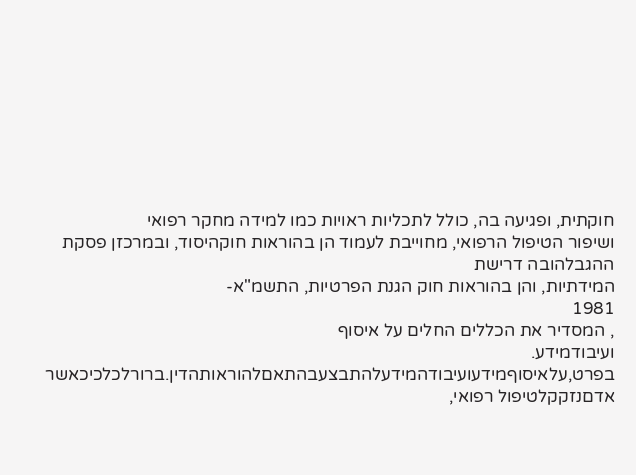חוקתית, ופגיעה בה, כולל לתכליות ראויות כמו למידה מחקר רפואי
ושיפור הטיפול הרפואי, מחוייבת לעמוד הן בהוראות חוקהיסוד, ובמרכזן פסקת ההגבלהובה דרישת
המידתיות, והן בהוראות חוק הגנת הפרטיות, התשמ"א-
1981
, המסדיר את הכללים החלים על איסוף
ועיבודמידע.
בפרט,עלאיסוףמידעועיבודהמידעלהתבצעבהתאםלהוראותהדין.ברורלכלכיכאשר
אדםנזקקלטיפול רפואי,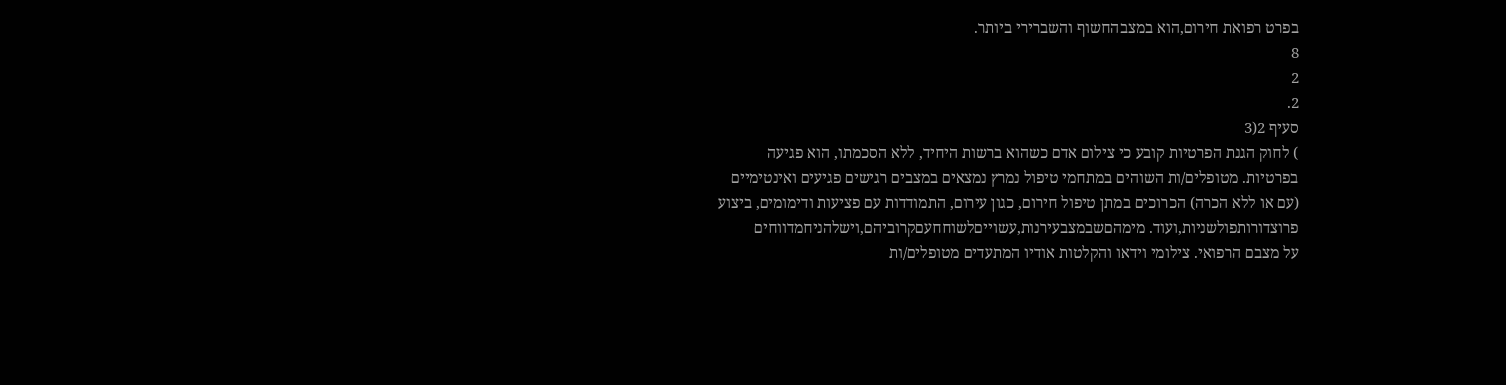בפרט רפואת חירום,הוא במצבהחשוף והשברירי ביותר.
8
2
2.
סעיף 2(3
) לחוק הגנת הפרטיות קובע כי צילום אדם כשהוא ברשות היחיד, ללא הסכמתו, הוא פגיעה
בפרטיות. מטופלים/ות השוהים במתחמי טיפול נמרץ נמצאים במצבים רגישים פגיעים ואינטימיים
(עם או ללא הכרה) הכרוכים במתן טיפול חירום, כגון עירום, התמודדות עם פציעות ודימומים, ביצוע
פרוצדורותפולשניות,ועוד. מימהםשבמצבעירנות,עשוייםלשוחחעםקרוביהם,וישלהניחמדווחים
על מצבם הרפואי. צילומי וידאו והקלטות אודיו המתעדים מטופלים/ות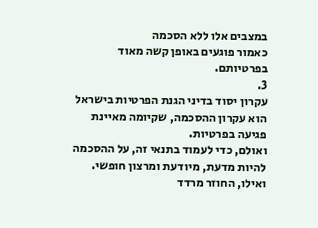במצבים אלו ללא הסכמה
כאמור פוגעים באופן קשה מאוד בפרטיותם.
3.
עקרון יסוד בדיני הגנת הפרטיות בישראל הוא עקרון ההסכמה, שקיומה מאיינת פגיעה בפרטיות.
ואולם, כדי לעמוד בתנאי זה, על ההסכמה להיות מדעת, מיודעת ומרצון חופשי. ואילו, החוזר מרדד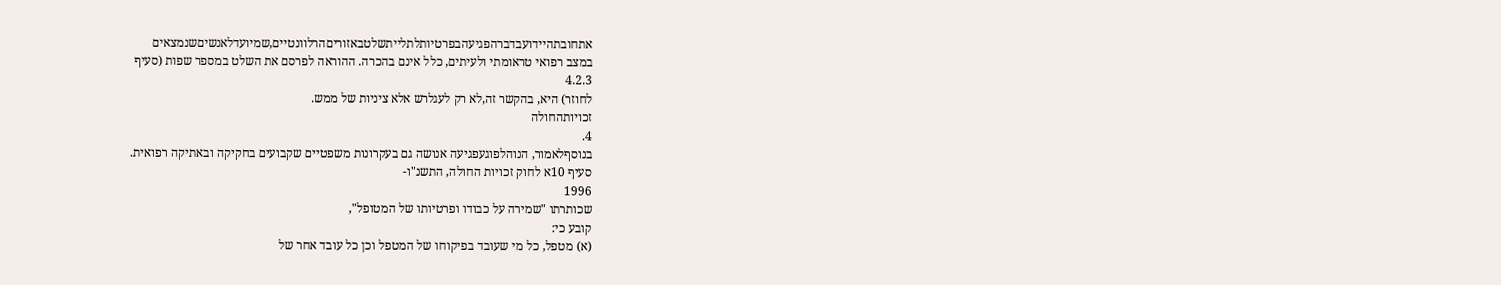אתחובתהיידועבדברהפגיעהבפרטיותלתלייתשלטבאזוריםהרלוונטיים,שמיועדלאנשיםשנמצאים
במצב רפואי טראומתי ולעיתים, כלל אינם בהכרה. ההוראה לפרסם את השלט במספר שפות (סעיף
4.2.3
לחוזר) היא, בהקשר זה,לא רק לעגלרש אלא ציניות של ממש.
זכויותהחולה
4.
בנוסףלאמור, הנוהלפוגעפגיעה אנושה גם בעקרונות משפטיים שקבועים בחקיקה ובאתיקה רפואית.
סעיף 10א לחוק זכויות החולה, התשנ"ו-
1996
שכותרתו "שמירה על כבודו ופרטיותו של המטופל",
קובע כי:
(א) מטפל, כל מי שעובד בפיקוחו של המטפל וכן כל עובד אחר של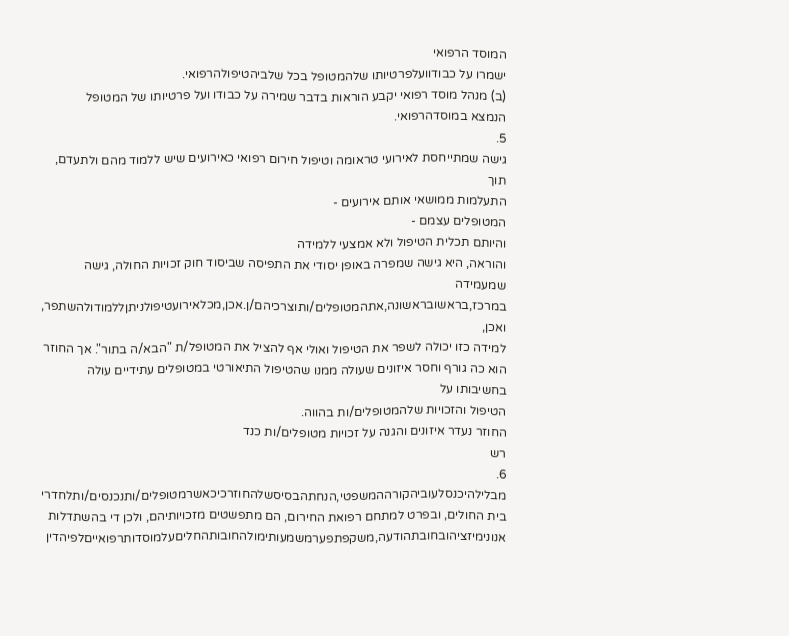המוסד הרפואי
ישמרו על כבודוועלפרטיותו שלהמטופל בכל שלביהטיפולהרפואי.
(ב) מנהל מוסד רפואי יקבע הוראות בדבר שמירה על כבודו ועל פרטיותו של המטופל
הנמצא במוסדהרפואי.
5.
גישה שמתייחסת לאירועי טראומה וטיפול חירום רפואי כאירועים שיש ללמוד מהם ולתעדם, תוך
התעלמות ממושאי אותם אירועים -
המטופלים עצמם -
והיותם תכלית הטיפול ולא אמצעי ללמידה
והוראה, היא גישה שמפרה באופן יסודי את התפיסה שביסוד חוק זכויות החולה, גישה שמעמידה
במרכז,בראשובראשונה,אתהמטופלים/ותוצרכיהם/ן.אכן,מכלאירועטיפולניתןללמודולהשתפר,
ואכן,
למידה כזו יכולה לשפר את הטיפול ואולי אף להציל את המטופל/ת "הבא/ה בתור". אך החוזר
הוא כה גורף וחסר איזונים שעולה ממנו שהטיפול התיאורטי במטופלים עתידיים עולה בחשיבותו על
הטיפול והזכויות שלהמטופלים/ות בהווה.
החוזר נעדר איזונים והגנה על זכויות מטופלים/ות כנד
רש
6.
מבלילהיכנסלעוביהקורההמשפטי,הנחתהבסיסשלהחוזרכיכאשרמטופלים/ותנכנסים/ותלחדרי
בית החולים, ובפרט למתחם רפואת החירום, הם מתפשטים מזכויותיהם, ולכן די בהשתדלות
אנונימיזציהובחובתהודעה,משקפתפערמשמעותימולהחובותהחליםעלמוסדותרפואייםלפיהדין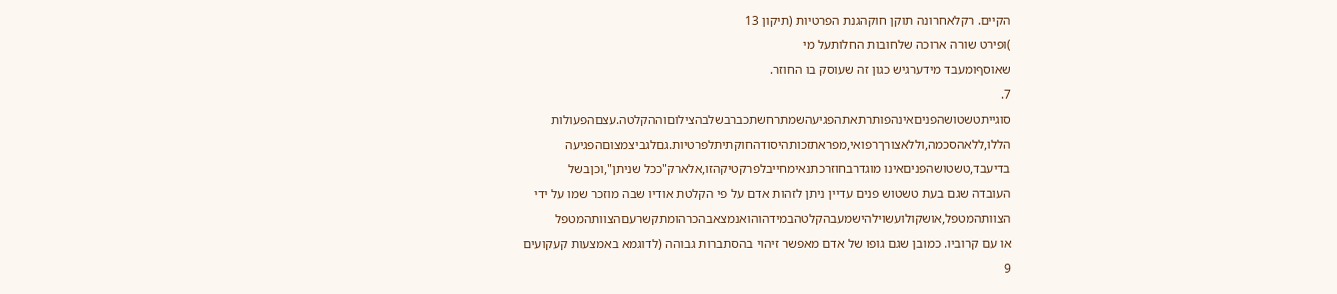הקיים. רקלאחרונה תוקן חוקהגנת הפרטיות (תיקון 13
)ופירט שורה ארוכה שלחובות החלותעל מי
שאוסףומעבד מידערגיש כגון זה שעוסק בו החוזר.
7.
סוגייתטשטושהפניםאינהפותרתאתהפגיעהשמתרחשתכברבשלבהצילוםוההקלטה.עצםהפעולות
הללו,ללאהסכמה,וללאצורךרפואי,מפראתזכותהיסודהחוקתיתלפרטיות.גםלגביצמצוםהפגיעה
בדיעבד,טשטושהפניםאינו מוגדרבחוזרכתנאימחייבלפרקטיקהזו,אלארק"ככל שניתן",וכןבשל
העובדה שגם בעת טשטוש פנים עדיין ניתן לזהות אדם על פי הקלטת אודיו שבה מוזכר שמו על ידי
הצוותהמטפל,אושקולועשוילהישמעבהקלטהבמידהוהואנמצאבהכרהומתקשרעםהצוותהמטפל
או עם קרוביו. כמובן שגם גופו של אדם מאפשר זיהוי בהסתברות גבוהה (לדוגמא באמצעות קעקועים
9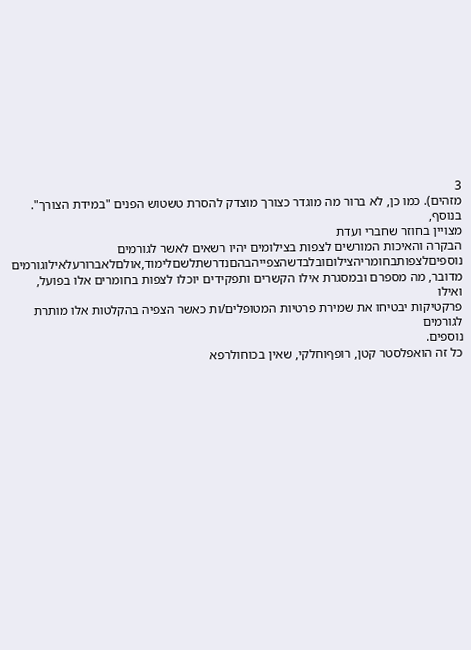3
מזהים). כמו כן, לא ברור מה מוגדר כצורך מוצדק להסרת טשטוש הפנים "במידת הצורך". בנוסף,
מצויין בחוזר שחברי ועדת
הבקרה והאיכות המורשים לצפות בצילומים יהיו רשאים לאשר לגורמים
נוספיםלצפותבחומריהצילוםובלבדשהצפייהבהםנדרשתלשםלימוד,אולםלאברורעלאילוגורמים
מדובר, מה מספרם ובמסגרת אילו הקשרים ותפקידים יוכלו לצפות בחומרים אלו בפועל, ואילו
פרקטיקות יבטיחו את שמירת פרטיות המטופלים/ות כאשר הצפיה בהקלטות אלו מותרת לגורמים
נוספים.
כל זה הואפלסטר קטן, רופףוחלקי, שאין בכוחולרפא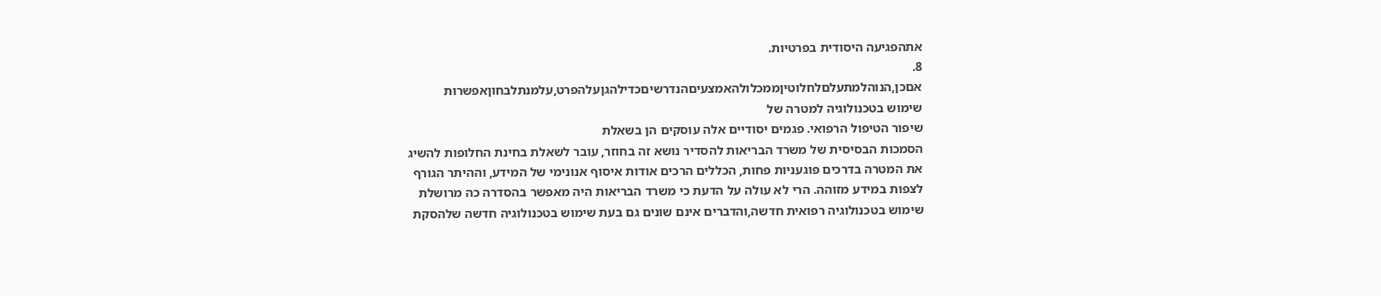אתהפגיעה היסודית בפרטיות.
8.
אםכן,הנוהלמתעלםלחלוטיןממכלולהאמצעיםהנדרשיםכדילהגןעלהפרט,עלמנתלבחוןאפשרות
שימוש בטכנולוגיה למטרה של
שיפור הטיפול הרפואי. פגמים יסודיים אלה עוסקים הן בשאלת
הסמכות הבסיסית של משרד הבריאות להסדיר נושא זה בחוזר, עובר לשאלת בחינת החלופות להשיג
את המטרה בדרכים פוגעניות פחות, הכללים הרכים אודות איסוף אנונימי של המידע, וההיתר הגורף
לצפות במידע מזוהה. הרי לא עולה על הדעת כי משרד הבריאות היה מאפשר בהסדרה כה מרושלת
שימוש בטכנולוגיה רפואית חדשה,והדברים אינם שונים גם בעת שימוש בטכנולוגיה חדשה שלהסקת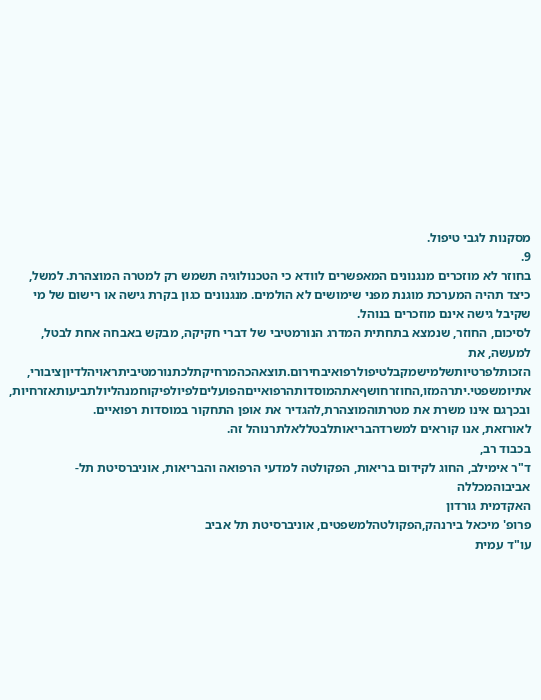מסקנות לגבי טיפול.
9.
בחוזר לא מוזכרים מנגנונים המאפשרים לוודא כי הטכנולוגיה תשמש רק למטרה המוצהרת. למשל,
כיצד תהיה המערכת מוגנת מפני שימושים לא הולמים. מנגנונים כגון בקרת גישה או רישום של מי
שקיבל גישה אינם מוזכרים בנוהל.
לסיכום, החוזר, שנמצא בתחתית המדרג הנורמטיבי של דברי חקיקה, מבקש באבחה אחת לבטל, למעשה, את
הזכותלפרטיותשלמישמקבלטיפולרפואיבחירום.תוצאהכהמרחיקתלכתנורמטיביתראויהלדיוןציבורי,
אתיומשפטי.יתרהמזו,החוזרחושףאתהמוסדותהרפואייםהפועליםלפיולפיקוחמנהליולתביעותאזרחיות,
ובכךגם אינו משרת את מטרתוהמוצהרת,להגדיר את אופן התחקור במוסדות רפואיים.
לאורזאת, אנו קוראים למשרדהבריאותלבטללאלתרנוהל זה.
בכבוד רב,
ד"ר אימילב, החוג לקידום בריאות, הפקולטה למדעי הרפואה והבריאות, אוניברסיטת תל-
אביבוהמכללה
האקדמית גורדון
פרופ' מיכאל בירנהק,הפקולטהלמשפטים, אוניברסיטת תל אביב
עו"ד עמית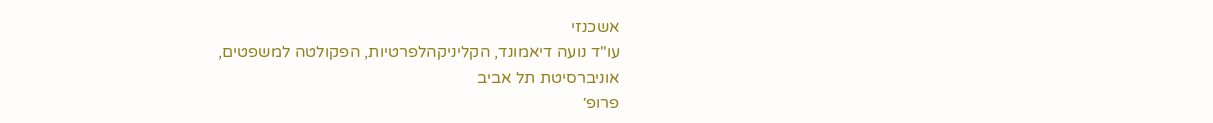אשכנזי
עו"ד נועה דיאמונד, הקליניקהלפרטיות, הפקולטה למשפטים,
אוניברסיטת תל אביב
פרופ׳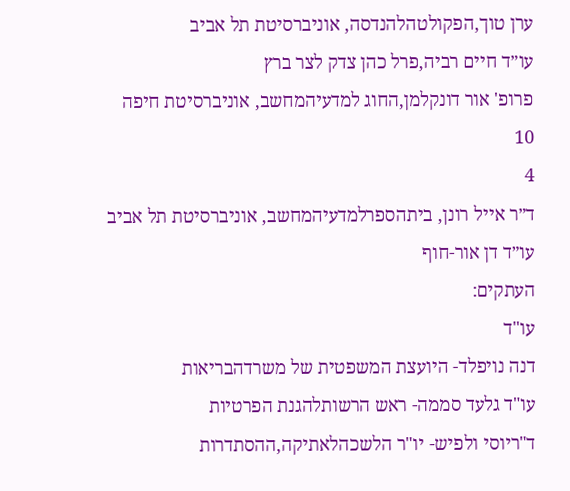ערן טוך,הפקולטהלהנדסה, אוניברסיטת תל אביב
עו״ד חיים רביה,פרל כהן צדק לצר ברץ
פרופ' אור דונקלמן,החוג למדעיהמחשב, אוניברסיטת חיפה
10
4
ד״ר אייל רונן, ביתהספרלמדעיהמחשב, אוניברסיטת תל אביב
עו״ד דן אור-חוף
העתקים:
עו"ד
דנה נויפלד- היועצת המשפטית של משרדהבריאות
עו"ד גלעד סממה- ראש הרשותלהגנת הפרטיות
ד"ריוסי ולפיש- יו"ר הלשכהלאתיקה,ההסתדרות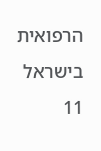הרפואית בישראל
11